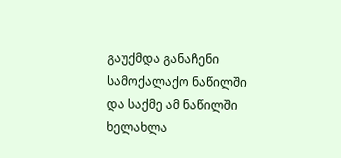გაუქმდა განაჩენი სამოქალაქო ნაწილში და საქმე ამ ნაწილში ხელახლა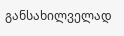განსახილველად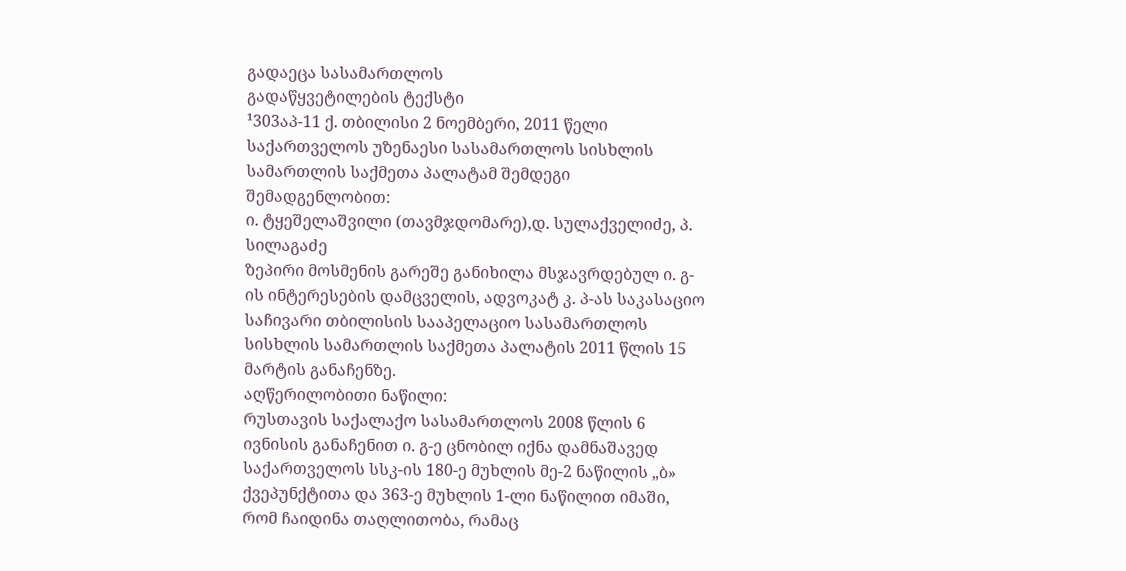გადაეცა სასამართლოს
გადაწყვეტილების ტექსტი
¹303აპ-11 ქ. თბილისი 2 ნოემბერი, 2011 წელი
საქართველოს უზენაესი სასამართლოს სისხლის სამართლის საქმეთა პალატამ შემდეგი შემადგენლობით:
ი. ტყეშელაშვილი (თავმჯდომარე),დ. სულაქველიძე, პ. სილაგაძე
ზეპირი მოსმენის გარეშე განიხილა მსჯავრდებულ ი. გ-ის ინტერესების დამცველის, ადვოკატ კ. პ-ას საკასაციო საჩივარი თბილისის სააპელაციო სასამართლოს სისხლის სამართლის საქმეთა პალატის 2011 წლის 15 მარტის განაჩენზე.
აღწერილობითი ნაწილი:
რუსთავის საქალაქო სასამართლოს 2008 წლის 6 ივნისის განაჩენით ი. გ-ე ცნობილ იქნა დამნაშავედ საქართველოს სსკ-ის 180-ე მუხლის მე-2 ნაწილის „ბ» ქვეპუნქტითა და 363-ე მუხლის 1-ლი ნაწილით იმაში, რომ ჩაიდინა თაღლითობა, რამაც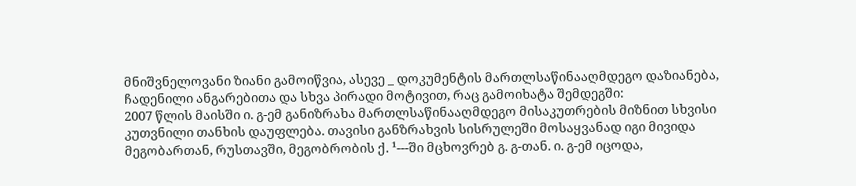მნიშვნელოვანი ზიანი გამოიწვია, ასევე _ დოკუმენტის მართლსაწინააღმდეგო დაზიანება, ჩადენილი ანგარებითა და სხვა პირადი მოტივით, რაც გამოიხატა შემდეგში:
2007 წლის მაისში ი. გ-ემ განიზრახა მართლსაწინააღმდეგო მისაკუთრების მიზნით სხვისი კუთვნილი თანხის დაუფლება. თავისი განზრახვის სისრულეში მოსაყვანად იგი მივიდა მეგობართან, რუსთავში, მეგობრობის ქ. ¹---ში მცხოვრებ გ. გ-თან. ი. გ-ემ იცოდა,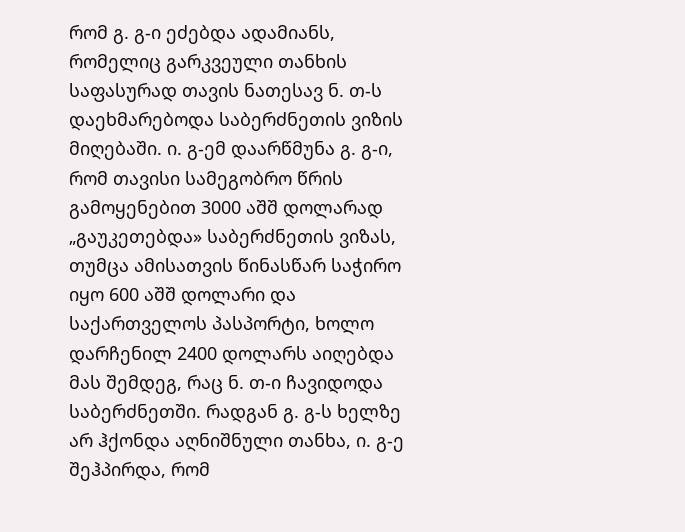რომ გ. გ-ი ეძებდა ადამიანს, რომელიც გარკვეული თანხის საფასურად თავის ნათესავ ნ. თ-ს დაეხმარებოდა საბერძნეთის ვიზის მიღებაში. ი. გ-ემ დაარწმუნა გ. გ-ი, რომ თავისი სამეგობრო წრის გამოყენებით 3000 აშშ დოლარად „გაუკეთებდა» საბერძნეთის ვიზას, თუმცა ამისათვის წინასწარ საჭირო იყო 600 აშშ დოლარი და საქართველოს პასპორტი, ხოლო დარჩენილ 2400 დოლარს აიღებდა მას შემდეგ, რაც ნ. თ-ი ჩავიდოდა საბერძნეთში. რადგან გ. გ-ს ხელზე არ ჰქონდა აღნიშნული თანხა, ი. გ-ე შეჰპირდა, რომ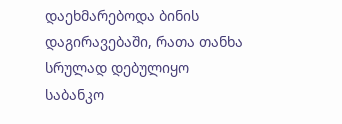დაეხმარებოდა ბინის დაგირავებაში, რათა თანხა სრულად დებულიყო საბანკო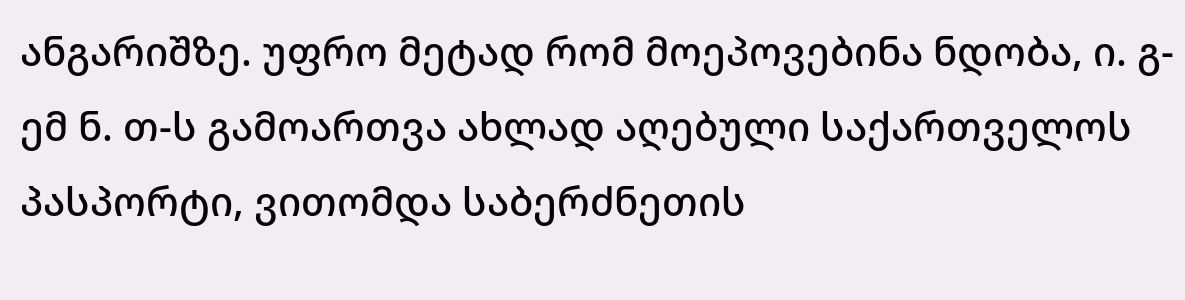ანგარიშზე. უფრო მეტად რომ მოეპოვებინა ნდობა, ი. გ-ემ ნ. თ-ს გამოართვა ახლად აღებული საქართველოს პასპორტი, ვითომდა საბერძნეთის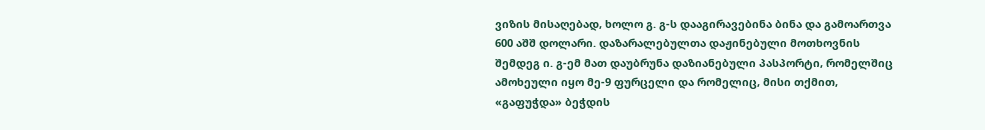ვიზის მისაღებად, ხოლო გ. გ-ს დააგირავებინა ბინა და გამოართვა 600 აშშ დოლარი. დაზარალებულთა დაჟინებული მოთხოვნის შემდეგ ი. გ-ემ მათ დაუბრუნა დაზიანებული პასპორტი, რომელშიც ამოხეული იყო მე-9 ფურცელი და რომელიც, მისი თქმით, «გაფუჭდა» ბეჭდის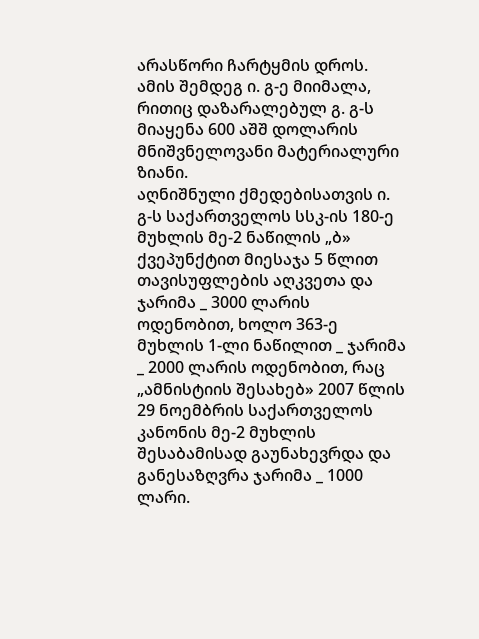არასწორი ჩარტყმის დროს. ამის შემდეგ ი. გ-ე მიიმალა, რითიც დაზარალებულ გ. გ-ს მიაყენა 600 აშშ დოლარის მნიშვნელოვანი მატერიალური ზიანი.
აღნიშნული ქმედებისათვის ი. გ-ს საქართველოს სსკ-ის 180-ე მუხლის მე-2 ნაწილის „ბ» ქვეპუნქტით მიესაჯა 5 წლით თავისუფლების აღკვეთა და ჯარიმა _ 3000 ლარის ოდენობით, ხოლო 363-ე მუხლის 1-ლი ნაწილით _ ჯარიმა _ 2000 ლარის ოდენობით, რაც „ამნისტიის შესახებ» 2007 წლის 29 ნოემბრის საქართველოს კანონის მე-2 მუხლის შესაბამისად გაუნახევრდა და განესაზღვრა ჯარიმა _ 1000 ლარი.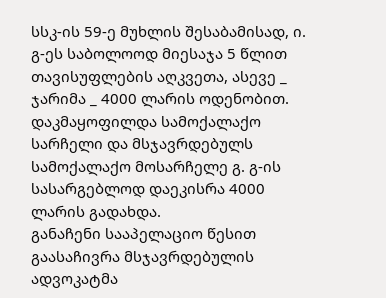სსკ-ის 59-ე მუხლის შესაბამისად, ი. გ-ეს საბოლოოდ მიესაჯა 5 წლით თავისუფლების აღკვეთა, ასევე _ ჯარიმა _ 4000 ლარის ოდენობით. დაკმაყოფილდა სამოქალაქო სარჩელი და მსჯავრდებულს სამოქალაქო მოსარჩელე გ. გ-ის სასარგებლოდ დაეკისრა 4000 ლარის გადახდა.
განაჩენი სააპელაციო წესით გაასაჩივრა მსჯავრდებულის ადვოკატმა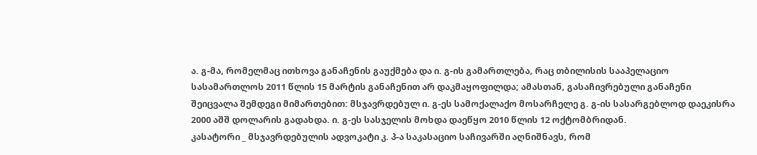ა. გ-მა, რომელმაც ითხოვა განაჩენის გაუქმება და ი. გ-ის გამართლება, რაც თბილისის სააპელაციო სასამართლოს 2011 წლის 15 მარტის განაჩენით არ დაკმაყოფილდა; ამასთან, გასაჩივრებული განაჩენი შეიცვალა შემდეგი მიმართებით: მსჯავრდებულ ი. გ-ეს სამოქალაქო მოსარჩელე გ. გ-ის სასარგებლოდ დაეკისრა 2000 აშშ დოლარის გადახდა. ი. გ-ეს სასჯელის მოხდა დაეწყო 2010 წლის 12 ოქტომბრიდან.
კასატორი _ მსჯავრდებულის ადვოკატი კ. პ-ა საკასაციო საჩივარში აღნიშნავს, რომ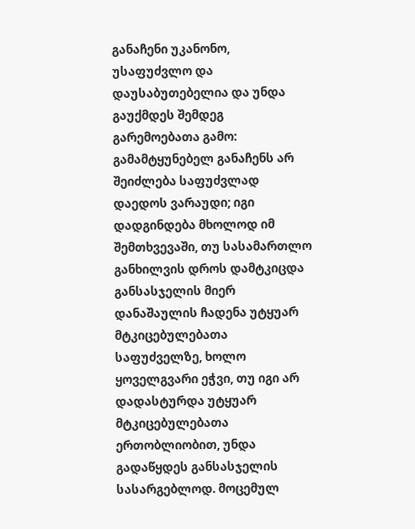განაჩენი უკანონო, უსაფუძვლო და დაუსაბუთებელია და უნდა გაუქმდეს შემდეგ გარემოებათა გამო:
გამამტყუნებელ განაჩენს არ შეიძლება საფუძვლად დაედოს ვარაუდი; იგი დადგინდება მხოლოდ იმ შემთხვევაში, თუ სასამართლო განხილვის დროს დამტკიცდა განსასჯელის მიერ დანაშაულის ჩადენა უტყუარ მტკიცებულებათა საფუძველზე, ხოლო ყოველგვარი ეჭვი, თუ იგი არ დადასტურდა უტყუარ მტკიცებულებათა ერთობლიობით, უნდა გადაწყდეს განსასჯელის სასარგებლოდ. მოცემულ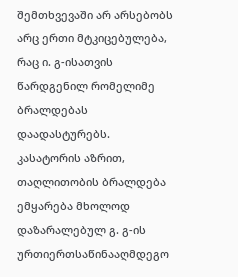შემთხვევაში არ არსებობს არც ერთი მტკიცებულება, რაც ი. გ-ისათვის წარდგენილ რომელიმე ბრალდებას დაადასტურებს.
კასატორის აზრით, თაღლითობის ბრალდება ემყარება მხოლოდ დაზარალებულ გ. გ-ის ურთიერთსაწინააღმდეგო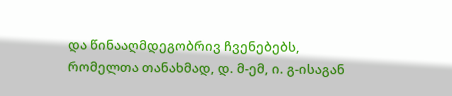და წინააღმდეგობრივ ჩვენებებს, რომელთა თანახმად, დ. მ-ემ, ი. გ-ისაგან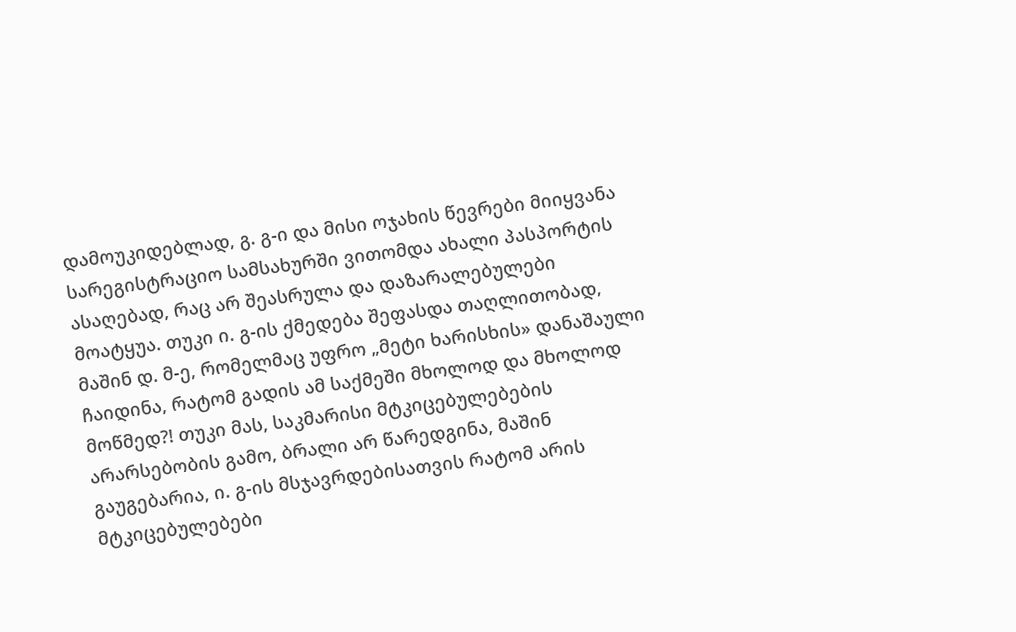დამოუკიდებლად, გ. გ-ი და მისი ოჯახის წევრები მიიყვანა სარეგისტრაციო სამსახურში ვითომდა ახალი პასპორტის ასაღებად, რაც არ შეასრულა და დაზარალებულები მოატყუა. თუკი ი. გ-ის ქმედება შეფასდა თაღლითობად, მაშინ დ. მ-ე, რომელმაც უფრო „მეტი ხარისხის» დანაშაული ჩაიდინა, რატომ გადის ამ საქმეში მხოლოდ და მხოლოდ მოწმედ?! თუკი მას, საკმარისი მტკიცებულებების არარსებობის გამო, ბრალი არ წარედგინა, მაშინ გაუგებარია, ი. გ-ის მსჯავრდებისათვის რატომ არის მტკიცებულებები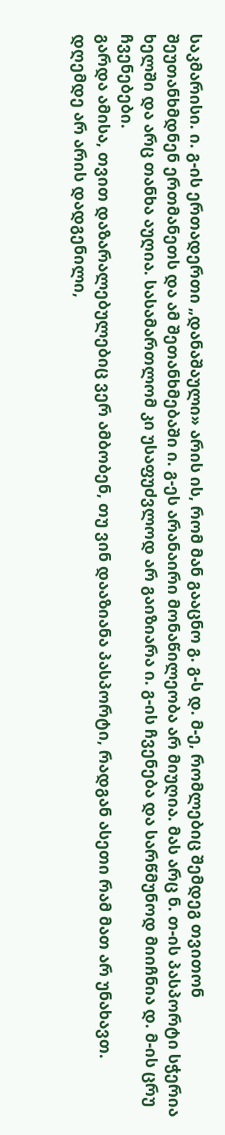საკმარისი. ი. გ-ის ერთადერთი „დანაშაული» არის ის, რომ მან გააცნო გ. გ-ს დ. მ-ე, რომლებიც შემდეგ თვითონ შეუთანხმდნენ ერთმანეთს და ამ შეთანხმებაში ი. გ-ეს არანაირი მონაწილეობა არ მიუღია. მას არც ნ. თ-ის პასპორტი სჭერია ხელში და არც თანხა აუღია. სასამართლომ კი უსაფუძვლოდ არ გაიზიარა ი. გ-ის ჩვენება და სარწმუნოდ მიიჩნია დ. მ-ის ცრუ ჩვენებები.
გარდა ამისა, თვით დაზარალებულებიც ვერ ამბობენ, თუ ვინ დააზიანა პასპორტი, რადგან ასეთი რამ მათ არ უნახავთ. დღემდე არ არის დადგენილი,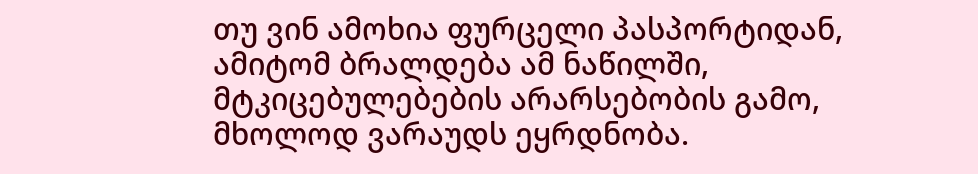თუ ვინ ამოხია ფურცელი პასპორტიდან, ამიტომ ბრალდება ამ ნაწილში, მტკიცებულებების არარსებობის გამო, მხოლოდ ვარაუდს ეყრდნობა.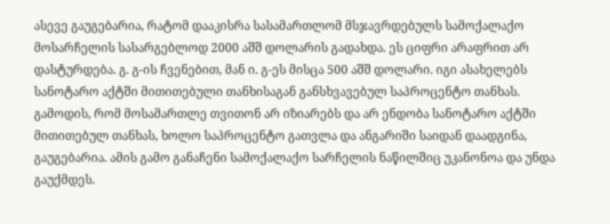ასევე გაუგებარია, რატომ დააკისრა სასამართლომ მსჯავრდებულს სამოქალაქო მოსარჩელის სასარგებლოდ 2000 აშშ დოლარის გადახდა. ეს ციფრი არაფრით არ დასტურდება. გ. გ-ის ჩვენებით, მან ი. გ-ეს მისცა 500 აშშ დოლარი. იგი ასახელებს სანოტარო აქტში მითითებული თანხისაგან განსხვავებულ საპროცენტო თანხას. გამოდის, რომ მოსამართლე თვითონ არ იზიარებს და არ ენდობა სანოტარო აქტში მითითებულ თანხას, ხოლო საპროცენტო გათვლა და ანგარიში საიდან დაადგინა, გაუგებარია. ამის გამო განაჩენი სამოქალაქო სარჩელის ნაწილშიც უკანონოა და უნდა გაუქმდეს.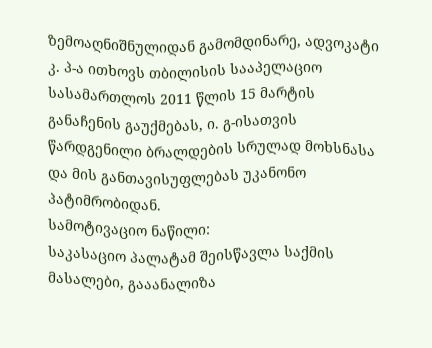ზემოაღნიშნულიდან გამომდინარე, ადვოკატი კ. პ-ა ითხოვს თბილისის სააპელაციო სასამართლოს 2011 წლის 15 მარტის განაჩენის გაუქმებას, ი. გ-ისათვის წარდგენილი ბრალდების სრულად მოხსნასა და მის განთავისუფლებას უკანონო პატიმრობიდან.
სამოტივაციო ნაწილი:
საკასაციო პალატამ შეისწავლა საქმის მასალები, გააანალიზა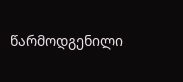წარმოდგენილი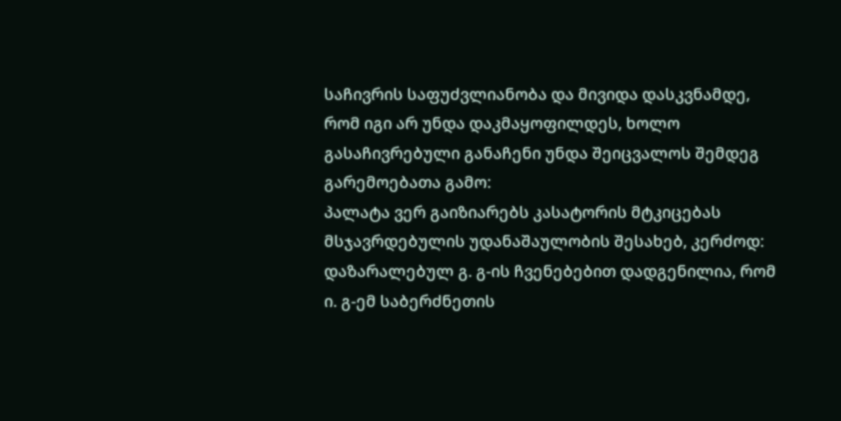საჩივრის საფუძვლიანობა და მივიდა დასკვნამდე, რომ იგი არ უნდა დაკმაყოფილდეს, ხოლო გასაჩივრებული განაჩენი უნდა შეიცვალოს შემდეგ გარემოებათა გამო:
პალატა ვერ გაიზიარებს კასატორის მტკიცებას მსჯავრდებულის უდანაშაულობის შესახებ, კერძოდ:
დაზარალებულ გ. გ-ის ჩვენებებით დადგენილია, რომ ი. გ-ემ საბერძნეთის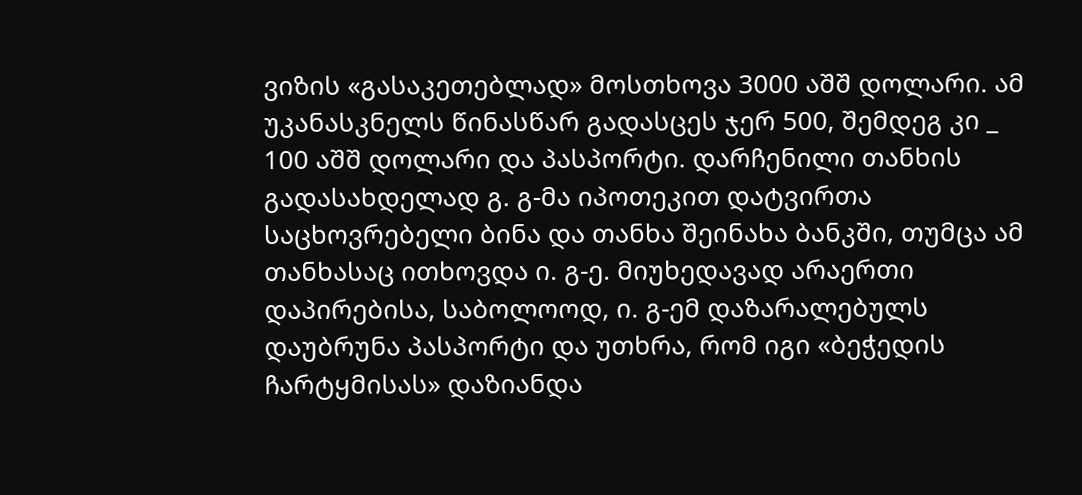ვიზის «გასაკეთებლად» მოსთხოვა 3000 აშშ დოლარი. ამ უკანასკნელს წინასწარ გადასცეს ჯერ 500, შემდეგ კი _ 100 აშშ დოლარი და პასპორტი. დარჩენილი თანხის გადასახდელად გ. გ-მა იპოთეკით დატვირთა საცხოვრებელი ბინა და თანხა შეინახა ბანკში, თუმცა ამ თანხასაც ითხოვდა ი. გ-ე. მიუხედავად არაერთი დაპირებისა, საბოლოოდ, ი. გ-ემ დაზარალებულს დაუბრუნა პასპორტი და უთხრა, რომ იგი «ბეჭედის ჩარტყმისას» დაზიანდა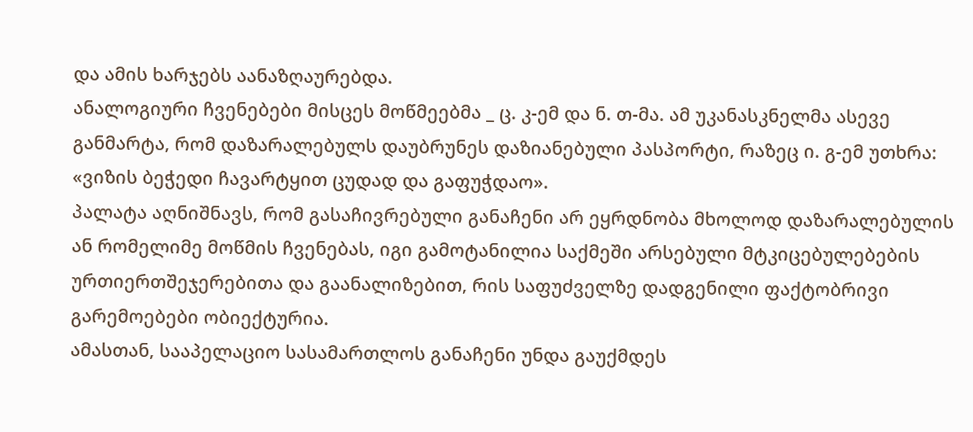და ამის ხარჯებს აანაზღაურებდა.
ანალოგიური ჩვენებები მისცეს მოწმეებმა _ ც. კ-ემ და ნ. თ-მა. ამ უკანასკნელმა ასევე განმარტა, რომ დაზარალებულს დაუბრუნეს დაზიანებული პასპორტი, რაზეც ი. გ-ემ უთხრა: «ვიზის ბეჭედი ჩავარტყით ცუდად და გაფუჭდაო».
პალატა აღნიშნავს, რომ გასაჩივრებული განაჩენი არ ეყრდნობა მხოლოდ დაზარალებულის ან რომელიმე მოწმის ჩვენებას, იგი გამოტანილია საქმეში არსებული მტკიცებულებების ურთიერთშეჯერებითა და გაანალიზებით, რის საფუძველზე დადგენილი ფაქტობრივი გარემოებები ობიექტურია.
ამასთან, სააპელაციო სასამართლოს განაჩენი უნდა გაუქმდეს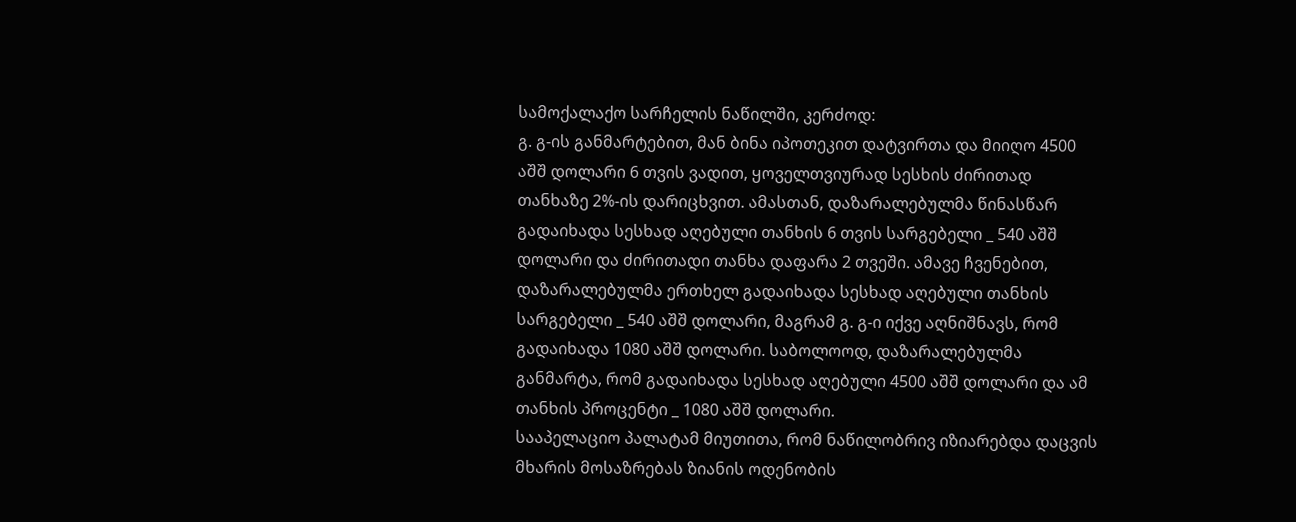სამოქალაქო სარჩელის ნაწილში, კერძოდ:
გ. გ-ის განმარტებით, მან ბინა იპოთეკით დატვირთა და მიიღო 4500 აშშ დოლარი 6 თვის ვადით, ყოველთვიურად სესხის ძირითად თანხაზე 2%-ის დარიცხვით. ამასთან, დაზარალებულმა წინასწარ გადაიხადა სესხად აღებული თანხის 6 თვის სარგებელი _ 540 აშშ დოლარი და ძირითადი თანხა დაფარა 2 თვეში. ამავე ჩვენებით, დაზარალებულმა ერთხელ გადაიხადა სესხად აღებული თანხის სარგებელი _ 540 აშშ დოლარი, მაგრამ გ. გ-ი იქვე აღნიშნავს, რომ გადაიხადა 1080 აშშ დოლარი. საბოლოოდ, დაზარალებულმა განმარტა, რომ გადაიხადა სესხად აღებული 4500 აშშ დოლარი და ამ თანხის პროცენტი _ 1080 აშშ დოლარი.
სააპელაციო პალატამ მიუთითა, რომ ნაწილობრივ იზიარებდა დაცვის მხარის მოსაზრებას ზიანის ოდენობის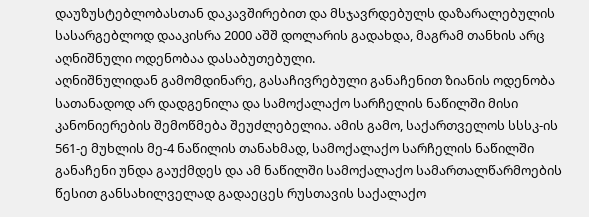დაუზუსტებლობასთან დაკავშირებით და მსჯავრდებულს დაზარალებულის სასარგებლოდ დააკისრა 2000 აშშ დოლარის გადახდა, მაგრამ თანხის არც აღნიშნული ოდენობაა დასაბუთებული.
აღნიშნულიდან გამომდინარე, გასაჩივრებული განაჩენით ზიანის ოდენობა სათანადოდ არ დადგენილა და სამოქალაქო სარჩელის ნაწილში მისი კანონიერების შემოწმება შეუძლებელია. ამის გამო, საქართველოს სსსკ-ის 561-ე მუხლის მე-4 ნაწილის თანახმად, სამოქალაქო სარჩელის ნაწილში განაჩენი უნდა გაუქმდეს და ამ ნაწილში სამოქალაქო სამართალწარმოების წესით განსახილველად გადაეცეს რუსთავის საქალაქო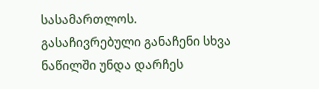სასამართლოს.
გასაჩივრებული განაჩენი სხვა ნაწილში უნდა დარჩეს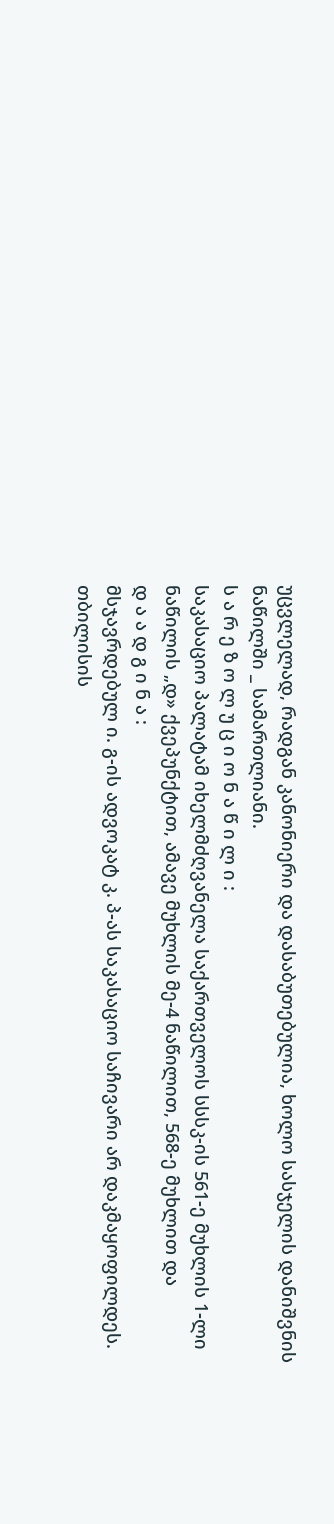უცვლელად, რადგან კანონიერი და დასაბუთებულია, ხოლო სასჯელის დანიშვნის ნაწილში _ სამართლიანი.
ს ა რ ე ზ ო ლ უ ც ი ო ნ ა წ ი ლ ი :
საკასაციო პალატამ იხელმძღვანელა საქართველოს სსსკ-ის 561-ე მუხლის 1-ლი ნაწილის „დ» ქვეპუნქტით, ამავე მუხლის მე-4 ნაწილით, 568-ე მუხლით და
დ ა ა დ გ ი ნ ა :
მსჯავრდებულ ი. გ-ის ადვოკატ კ. პ-ას საკასაციო საჩივარი არ დაკმაყოფილდეს.
თბილისის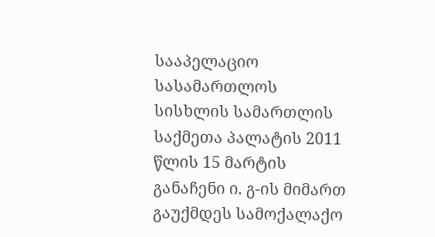სააპელაციო სასამართლოს სისხლის სამართლის საქმეთა პალატის 2011 წლის 15 მარტის განაჩენი ი. გ-ის მიმართ გაუქმდეს სამოქალაქო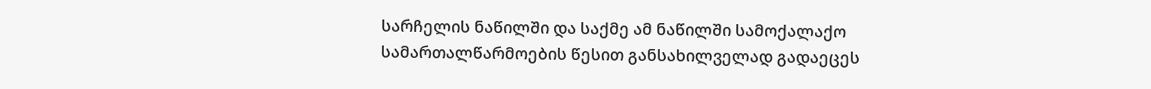სარჩელის ნაწილში და საქმე ამ ნაწილში სამოქალაქო სამართალწარმოების წესით განსახილველად გადაეცეს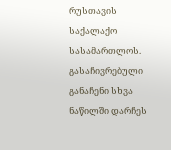რუსთავის საქალაქო სასამართლოს.
გასაჩივრებული განაჩენი სხვა ნაწილში დარჩეს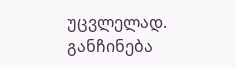უცვლელად.
განჩინება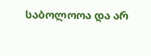საბოლოოა და არ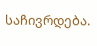საჩივრდება.